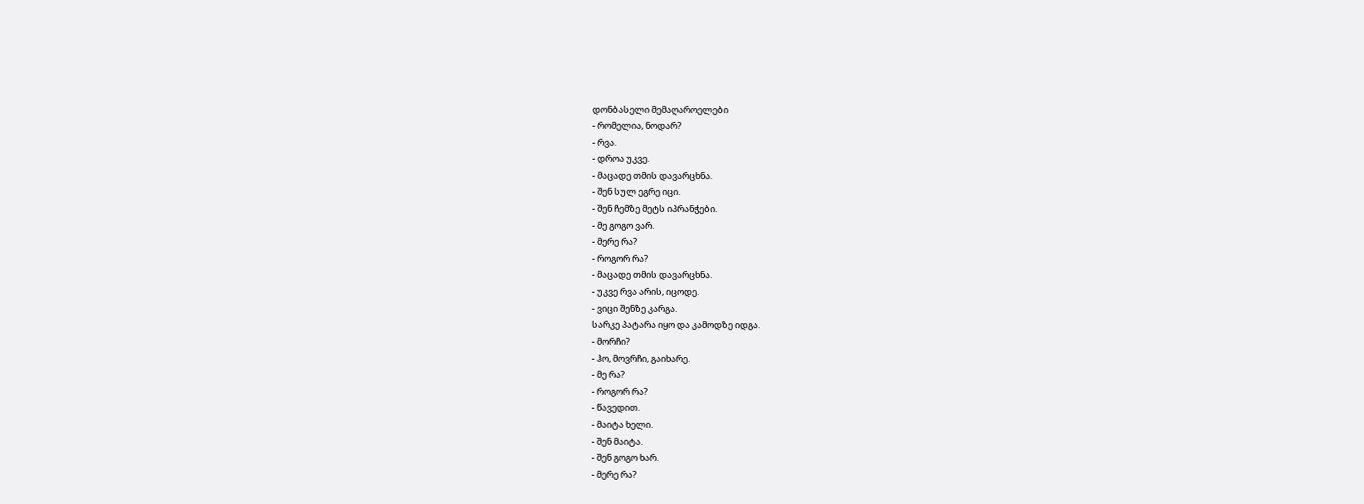დონბასელი მემაღაროელები
- რომელია, ნოდარ?
- რვა.
- დროა უკვე.
- მაცადე თმის დავარცხნა.
- შენ სულ ეგრე იცი.
- შენ ჩემზე მეტს იპრანჭები.
- მე გოგო ვარ.
- მერე რა?
- როგორ რა?
- მაცადე თმის დავარცხნა.
- უკვე რვა არის, იცოდე.
- ვიცი შენზე კარგა.
სარკე პატარა იყო და კამოდზე იდგა.
- მორჩი?
- ჰო, მოვრჩი, გაიხარე.
- მე რა?
- როგორ რა?
- წავედით.
- მაიტა ხელი.
- შენ მაიტა.
- შენ გოგო ხარ.
- მერე რა?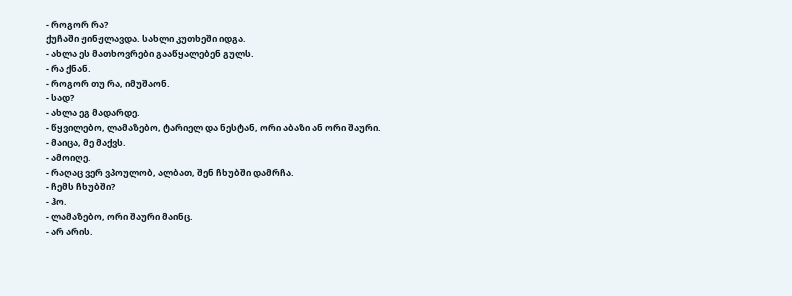- როგორ რა?
ქუჩაში ჟინჟლავდა. სახლი კუთხეში იდგა.
- ახლა ეს მათხოვრები გააწყალებენ გულს.
- რა ქნან.
- როგორ თუ რა, იმუშაონ.
- სად?
- ახლა ეგ მადარდე.
- წყვილებო, ლამაზებო, ტარიელ და ნესტან, ორი აბაზი ან ორი შაური.
- მაიცა, მე მაქვს.
- ამოიღე.
- რაღაც ვერ ვპოულობ, ალბათ, შენ ჩხუბში დამრჩა.
- ჩემს ჩხუბში?
- ჰო.
- ლამაზებო, ორი შაური მაინც.
- არ არის.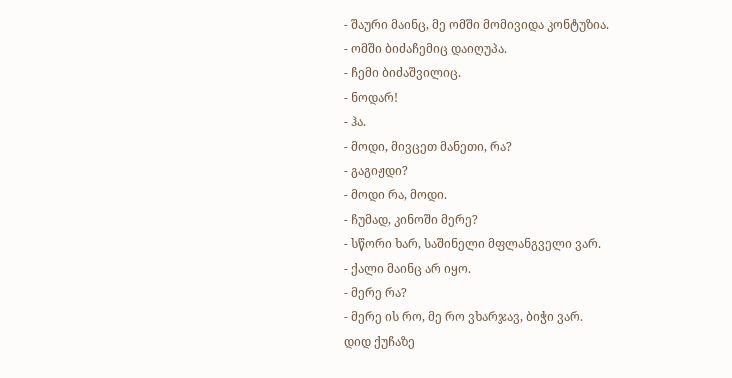- შაური მაინც, მე ომში მომივიდა კონტუზია.
- ომში ბიძაჩემიც დაიღუპა.
- ჩემი ბიძაშვილიც.
- ნოდარ!
- ჰა.
- მოდი, მივცეთ მანეთი, რა?
- გაგიჟდი?
- მოდი რა, მოდი.
- ჩუმად, კინოში მერე?
- სწორი ხარ, საშინელი მფლანგველი ვარ.
- ქალი მაინც არ იყო.
- მერე რა?
- მერე ის რო, მე რო ვხარჯავ, ბიჭი ვარ.
დიდ ქუჩაზე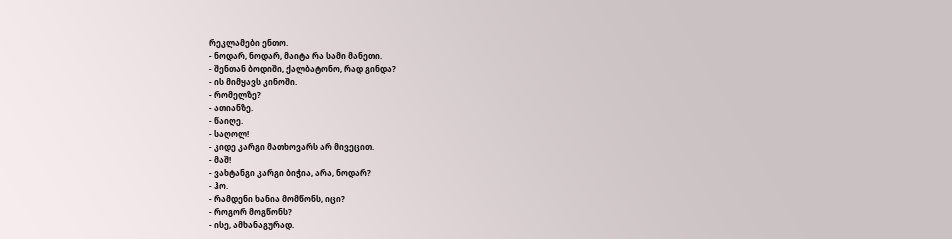რეკლამები ენთო.
- ნოდარ, ნოდარ, მაიტა რა სამი მანეთი.
- შენთან ბოდიში, ქალბატონო, რად გინდა?
- ის მიმყავს კინოში.
- რომელზე?
- ათიანზე.
- წაიღე.
- საღოლ!
- კიდე კარგი მათხოვარს არ მივეცით.
- მაშ!
- ვახტანგი კარგი ბიჭია, არა, ნოდარ?
- ჰო.
- რამდენი ხანია მომწონს, იცი?
- როგორ მოგწონს?
- ისე, ამხანაგურად.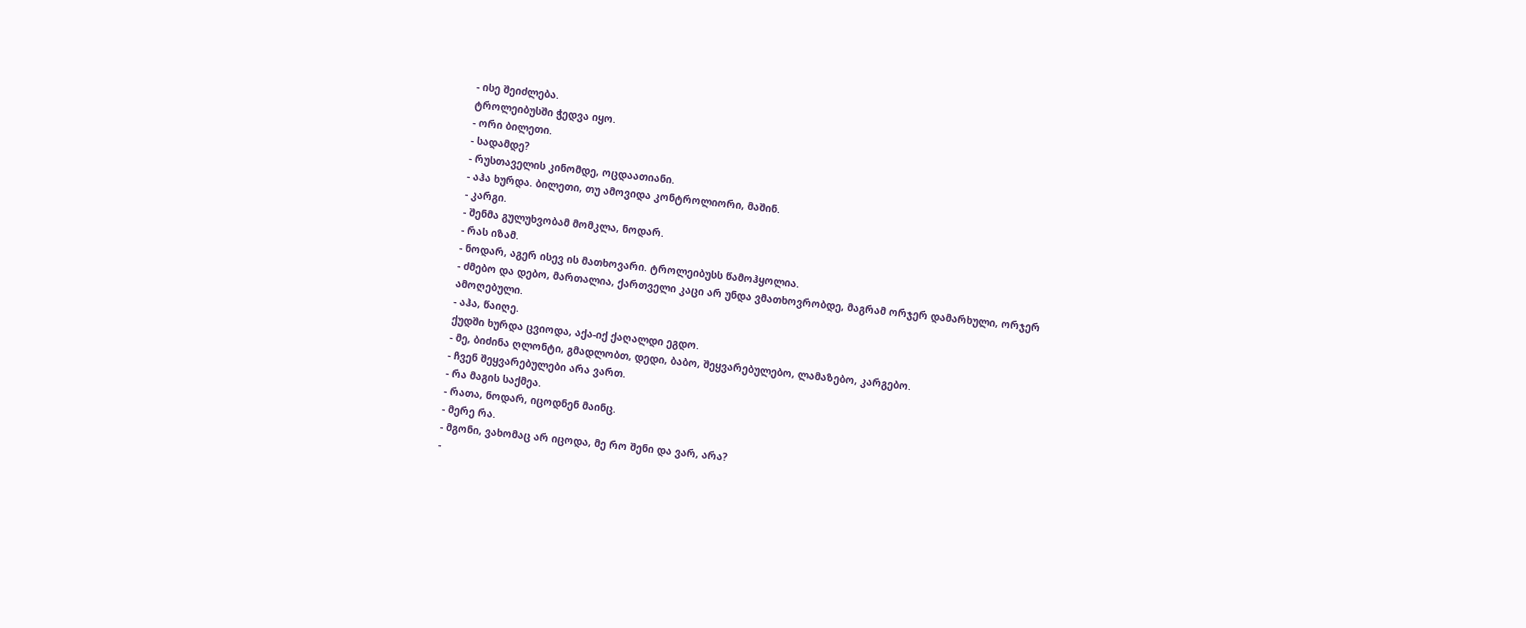- ისე შეიძლება.
ტროლეიბუსში ჭედვა იყო.
- ორი ბილეთი.
- სადამდე?
- რუსთაველის კინომდე, ოცდაათიანი.
- აჰა ხურდა. ბილეთი, თუ ამოვიდა კონტროლიორი, მაშინ.
- კარგი.
- შენმა გულუხვობამ მომკლა, ნოდარ.
- რას იზამ.
- ნოდარ, აგერ ისევ ის მათხოვარი. ტროლეიბუსს წამოჰყოლია.
- ძმებო და დებო, მართალია, ქართველი კაცი არ უნდა ვმათხოვრობდე, მაგრამ ორჯერ დამარხული, ორჯერ ამოღებული.
- აჰა, წაიღე.
ქუდში ხურდა ცვიოდა, აქა-იქ ქაღალდი ეგდო.
- მე, ბიძინა ღლონტი, გმადლობთ, დედი, ბაბო, შეყვარებულებო, ლამაზებო, კარგებო.
- ჩვენ შეყვარებულები არა ვართ.
- რა მაგის საქმეა.
- რათა, ნოდარ, იცოდნენ მაინც.
- მერე რა.
- მგონი, ვახომაც არ იცოდა, მე რო შენი და ვარ, არა?
-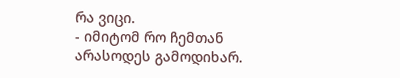რა ვიცი.
- იმიტომ რო ჩემთან არასოდეს გამოდიხარ.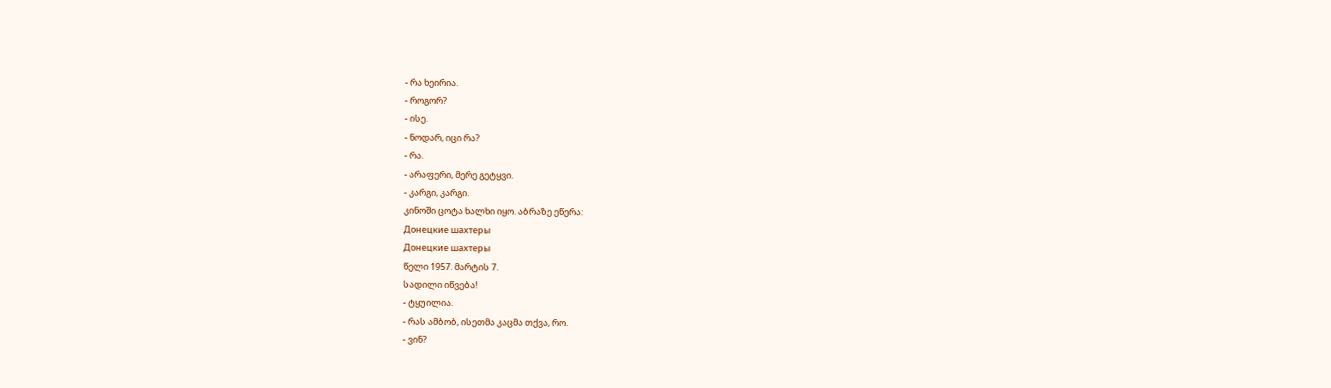- რა ხეირია.
- როგორ?
- ისე.
- ნოდარ, იცი რა?
- რა.
- არაფერი, მერე გეტყვი.
- კარგი, კარგი.
კინოში ცოტა ხალხი იყო. აბრაზე ეწერა:
Донецкие шахтеры
Донецкие шахтеры
წელი 1957. მარტის 7.
სადილი იწვება!
- ტყუილია.
- რას ამბობ, ისეთმა კაცმა თქვა, რო.
- ვინ?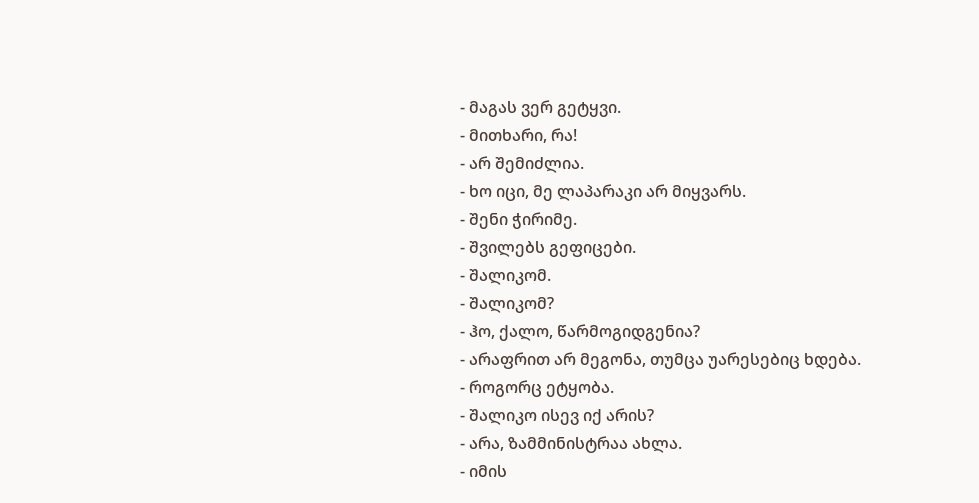- მაგას ვერ გეტყვი.
- მითხარი, რა!
- არ შემიძლია.
- ხო იცი, მე ლაპარაკი არ მიყვარს.
- შენი ჭირიმე.
- შვილებს გეფიცები.
- შალიკომ.
- შალიკომ?
- ჰო, ქალო, წარმოგიდგენია?
- არაფრით არ მეგონა, თუმცა უარესებიც ხდება.
- როგორც ეტყობა.
- შალიკო ისევ იქ არის?
- არა, ზამმინისტრაა ახლა.
- იმის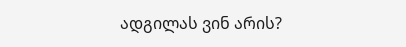ადგილას ვინ არის?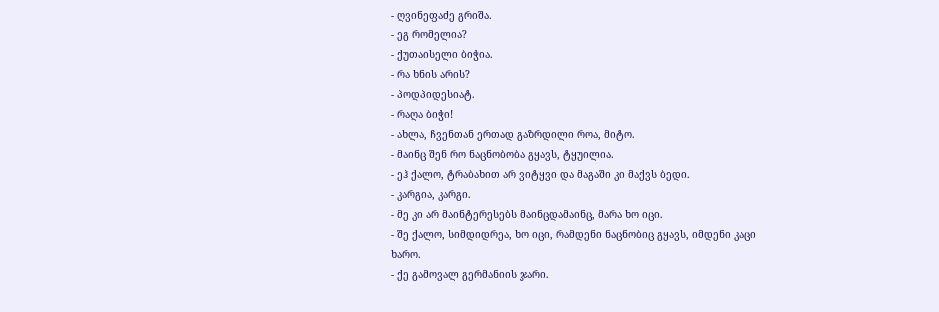- ღვინეფაძე გრიშა.
- ეგ რომელია?
- ქუთაისელი ბიჭია.
- რა ხნის არის?
- პოდპიდესიატ.
- რაღა ბიჭი!
- ახლა, ჩვენთან ერთად გაზრდილი როა, მიტო.
- მაინც შენ რო ნაცნობობა გყავს, ტყუილია.
- ეჰ ქალო, ტრაბახით არ ვიტყვი და მაგაში კი მაქვს ბედი.
- კარგია, კარგი.
- მე კი არ მაინტერესებს მაინცდამაინც, მარა ხო იცი.
- შე ქალო, სიმდიდრეა, ხო იცი, რამდენი ნაცნობიც გყავს, იმდენი კაცი ხარო.
- ქე გამოვალ გერმანიის ჯარი.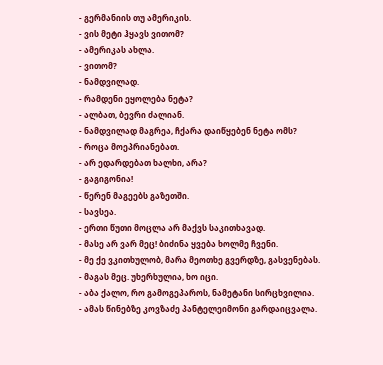- გერმანიის თუ ამერიკის.
- ვის მეტი ჰყავს ვითომ?
- ამერიკას ახლა.
- ვითომ?
- ნამდვილად.
- რამდენი ეყოლება ნეტა?
- ალბათ, ბევრი ძალიან.
- ნამდვილად მაგრეა, ჩქარა დაიწყებენ ნეტა ომს?
- როცა მოეპრიანებათ.
- არ ედარდებათ ხალხი, არა?
- გაგიგონია!
- წერენ მაგეებს გაზეთში.
- სავსეა.
- ერთი წუთი მოცლა არ მაქვს საკითხავად.
- მასე არ ვარ მეც! ბიძინა ყვება ხოლმე ჩვენი.
- მე ქე ვკითხულობ, მარა მეოთხე გვერდზე, გასვენებას.
- მაგას მეც. უხერხულია, ხო იცი.
- აბა ქალო, რო გამოგეპაროს, ნამეტანი სირცხვილია.
- ამას წინებზე კოვზაძე პანტელეიმონი გარდაიცვალა.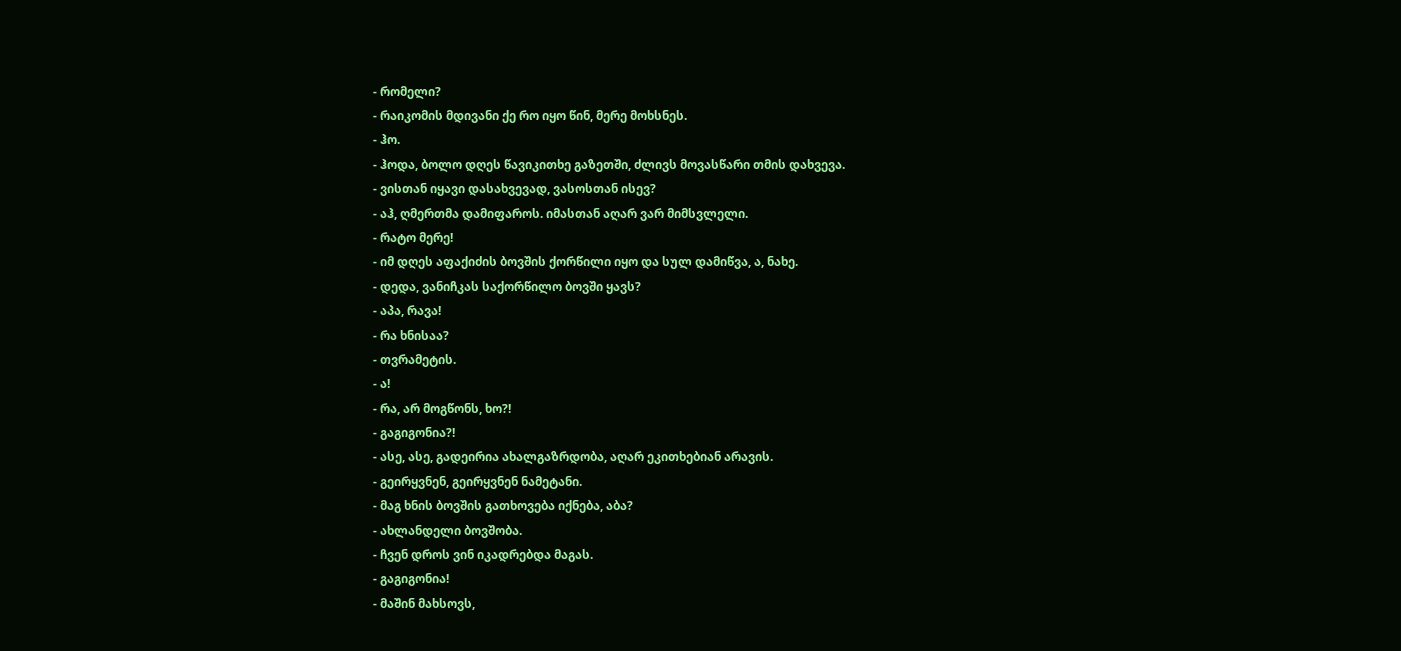- რომელი?
- რაიკომის მდივანი ქე რო იყო წინ, მერე მოხსნეს.
- ჰო.
- ჰოდა, ბოლო დღეს წავიკითხე გაზეთში, ძლივს მოვასწარი თმის დახვევა.
- ვისთან იყავი დასახვევად, ვასოსთან ისევ?
- აჰ, ღმერთმა დამიფაროს. იმასთან აღარ ვარ მიმსვლელი.
- რატო მერე!
- იმ დღეს აფაქიძის ბოვშის ქორწილი იყო და სულ დამიწვა, ა, ნახე.
- დედა, ვანიჩკას საქორწილო ბოვში ყავს?
- აპა, რავა!
- რა ხნისაა?
- თვრამეტის.
- ა!
- რა, არ მოგწონს, ხო?!
- გაგიგონია?!
- ასე, ასე, გადეირია ახალგაზრდობა, აღარ ეკითხებიან არავის.
- გეირყვნენ, გეირყვნენ ნამეტანი.
- მაგ ხნის ბოვშის გათხოვება იქნება, აბა?
- ახლანდელი ბოვშობა.
- ჩვენ დროს ვინ იკადრებდა მაგას.
- გაგიგონია!
- მაშინ მახსოვს,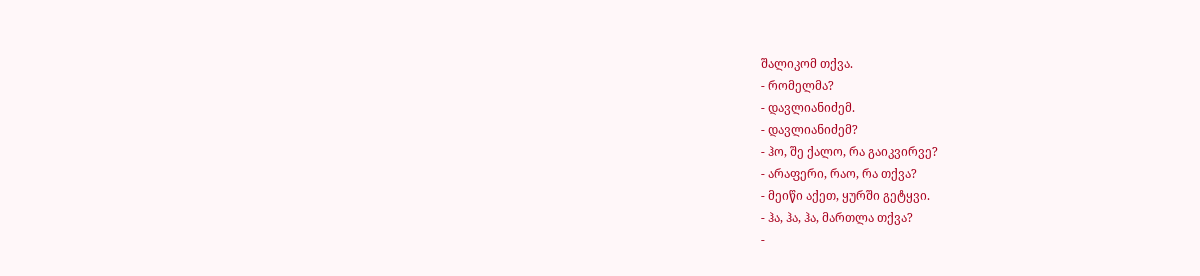შალიკომ თქვა.
- რომელმა?
- დავლიანიძემ.
- დავლიანიძემ?
- ჰო, შე ქალო, რა გაიკვირვე?
- არაფერი, რაო, რა თქვა?
- მეიწი აქეთ, ყურში გეტყვი.
- ჰა, ჰა, ჰა, მართლა თქვა?
-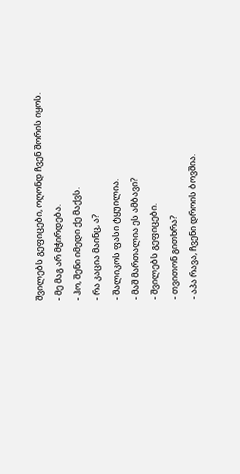შვილებს გეფიცები, ოღონდ ჩვენ შორის იყოს.
- მე მაგ არ მჭირდება.
- ჰო, შენი იმედი ქე მაქვს.
- რა კაცია მაინც, ა?
- შალიკოს ფასი ტყუილია.
- მაშ მართალია ეს ამბავი?
- შვილებს გეფიცები.
- თვითონ გითხრა?
- აპა რავა, ჩვენი დროის ბოვშია.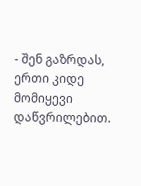- შენ გაზრდას, ერთი კიდე მომიყევი დაწვრილებით.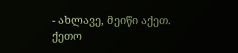- ახლავე, მეიწი აქეთ.
ქეთო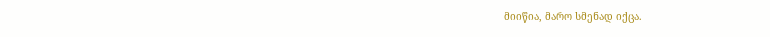მიიწია, მარო სმენად იქცა.